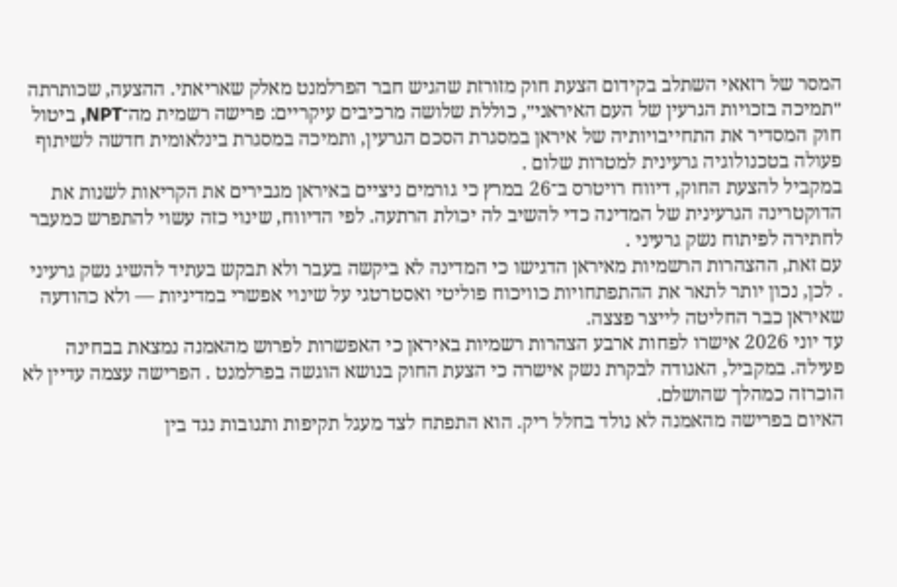המסר של רזאאי השתלב בקידום הצעת חוק מזורזת שהגיש חבר הפרלמנט מאלק שאריאתי. ההצעה, שכותרתה ״תמיכה בזכויות הגרעין של העם האיראני״, כוללת שלושה מרכיבים עיקריים: פרישה רשמית מה־NPT, ביטול חוק המסדיר את התחייבויותיה של איראן במסגרת הסכם הגרעין, ותמיכה במסגרת בינלאומית חדשה לשיתוף פעולה בטכנולוגיה גרעינית למטרות שלום .
במקביל להצעת החוק, דיווח רויטרס ב־26 במרץ כי גורמים ניציים באיראן מגבירים את הקריאות לשנות את הדוקטרינה הגרעינית של המדינה כדי להשיב לה יכולת הרתעה. לפי הדיווח, שינוי כזה עשוי להתפרש כמעבר לחתירה לפיתוח נשק גרעיני .
עם זאת, ההצהרות הרשמיות מאיראן הדגישו כי המדינה לא ביקשה בעבר ולא תבקש בעתיד להשיג נשק גרעיני . לכן, נכון יותר לתאר את ההתפתחויות כוויכוח פוליטי ואסטרטגי על שינוי אפשרי במדיניות — ולא כהודעה שאיראן כבר החליטה לייצר פצצה.
עד יוני 2026 אישרו לפחות ארבע הצהרות רשמיות באיראן כי האפשרות לפרוש מהאמנה נמצאת בבחינה פעילה. במקביל, האגודה לבקרת נשק אישרה כי הצעת החוק בנושא הוגשה בפרלמנט . הפרישה עצמה עדיין לא הוכרזה כמהלך שהושלם.
האיום בפרישה מהאמנה לא נולד בחלל ריק. הוא התפתח לצד מעגל תקיפות ותגובות נגד בין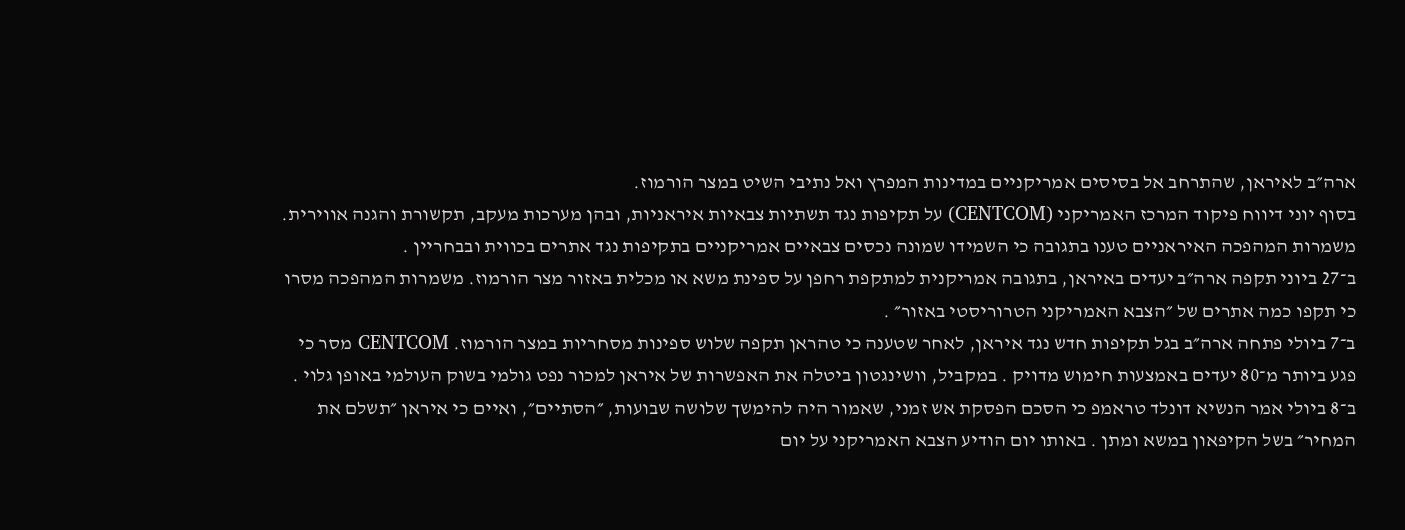ארה״ב לאיראן, שהתרחב אל בסיסים אמריקניים במדינות המפרץ ואל נתיבי השיט במצר הורמוז.
בסוף יוני דיווח פיקוד המרכז האמריקני (CENTCOM) על תקיפות נגד תשתיות צבאיות איראניות, ובהן מערכות מעקב, תקשורת והגנה אווירית. משמרות המהפכה האיראניים טענו בתגובה כי השמידו שמונה נכסים צבאיים אמריקניים בתקיפות נגד אתרים בכווית ובבחריין .
ב־27 ביוני תקפה ארה״ב יעדים באיראן, בתגובה אמריקנית למתקפת רחפן על ספינת משא או מכלית באזור מצר הורמוז. משמרות המהפכה מסרו כי תקפו כמה אתרים של ״הצבא האמריקני הטרוריסטי באזור״ .
ב־7 ביולי פתחה ארה״ב בגל תקיפות חדש נגד איראן, לאחר שטענה כי טהראן תקפה שלוש ספינות מסחריות במצר הורמוז. CENTCOM מסר כי פגע ביותר מ־80 יעדים באמצעות חימוש מדויק . במקביל, וושינגטון ביטלה את האפשרות של איראן למכור נפט גולמי בשוק העולמי באופן גלוי .
ב־8 ביולי אמר הנשיא דונלד טראמפ כי הסכם הפסקת אש זמני, שאמור היה להימשך שלושה שבועות, ״הסתיים״, ואיים כי איראן ״תשלם את המחיר״ בשל הקיפאון במשא ומתן . באותו יום הודיע הצבא האמריקני על יום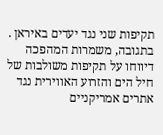תקיפות שני נגד יעדים באיראן .
בתגובה, משמרות המהפכה דיווחו על תקיפות משולבות של חיל הים והזרוע האווירית נגד אתרים אמריקניים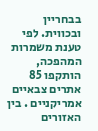בבחריין ובכווית. לפי טענת משמרות המהפכה, הותקפו 85 אתרים צבאיים אמריקניים . בין האזורים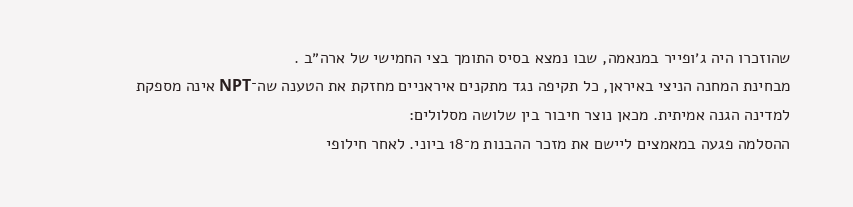שהוזכרו היה ג׳ופייר במנאמה, שבו נמצא בסיס התומך בצי החמישי של ארה״ב .
מבחינת המחנה הניצי באיראן, כל תקיפה נגד מתקנים איראניים מחזקת את הטענה שה־NPT אינה מספקת למדינה הגנה אמיתית. מכאן נוצר חיבור בין שלושה מסלולים:
ההסלמה פגעה במאמצים ליישם את מזכר ההבנות מ־18 ביוני. לאחר חילופי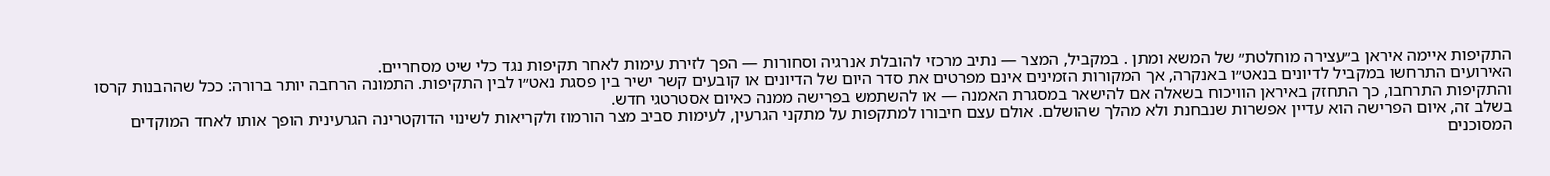התקיפות איימה איראן ב״עצירה מוחלטת״ של המשא ומתן . במקביל, המצר — נתיב מרכזי להובלת אנרגיה וסחורות — הפך לזירת עימות לאחר תקיפות נגד כלי שיט מסחריים.
האירועים התרחשו במקביל לדיונים בנאט״ו באנקרה, אך המקורות הזמינים אינם מפרטים את סדר היום של הדיונים או קובעים קשר ישיר בין פסגת נאט״ו לבין התקיפות. התמונה הרחבה יותר ברורה: ככל שההבנות קרסו והתקיפות התרחבו, כך התחזק באיראן הוויכוח בשאלה אם להישאר במסגרת האמנה — או להשתמש בפרישה ממנה כאיום אסטרטגי חדש.
בשלב זה, איום הפרישה הוא עדיין אפשרות שנבחנת ולא מהלך שהושלם. אולם עצם חיבורו למתקפות על מתקני הגרעין, לעימות סביב מצר הורמוז ולקריאות לשינוי הדוקטרינה הגרעינית הופך אותו לאחד המוקדים המסוכנים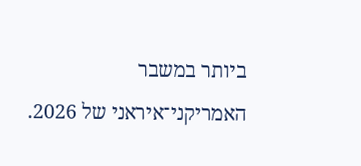ביותר במשבר האמריקני־איראני של 2026.